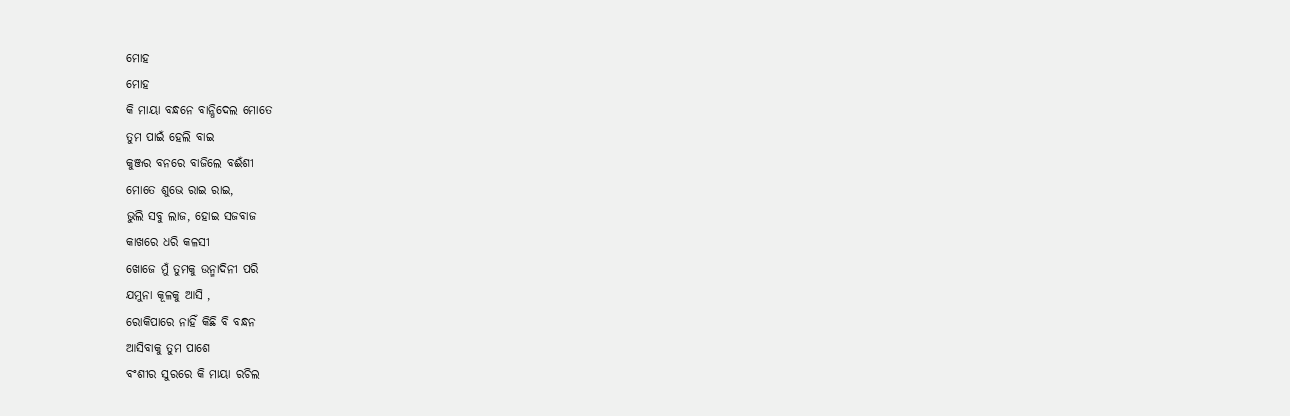ମୋହ
ମୋହ
କି ମାୟା ବନ୍ଧନେ ବାନ୍ଧିଦେଲ ମୋତେ
ତୁମ ପାଇଁ ହେଲି ବାଇ
କୁଞ୍ଜର ବନରେ ବାଜିଲେ ବଈଁଶୀ
ମୋତେ ଶୁଭେ ରାଇ ରାଇ,
ଭୁଲି ସବୁ ଲାଜ, ହୋଇ ସଜବାଜ
କାଖରେ ଧରି କଳସୀ
ଖୋଜେ ମୁଁ ତୁମକୁ ଉନ୍ମାଦିନୀ ପରି
ଯମୁନା କୂଳକୁ ଆସି ,
ରୋକିପାରେ ନାହିଁ କିଛି ବି ବନ୍ଧନ
ଆସିବାକୁ ତୁମ ପାଶେ
ବଂଶୀର ସୁରରେ କି ମାୟା ରଚିଲ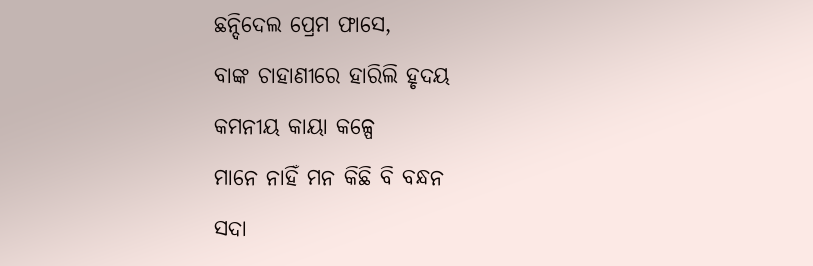ଛନ୍ଦିଦେଲ ପ୍ରେମ ଫାସେ,
ବାଙ୍କ ଚାହାଣୀରେ ହାରିଲି ହୃଦୟ
କମନୀୟ କାୟା କଳ୍ପେ
ମାନେ ନାହିଁ ମନ କିଛି ବି ବନ୍ଧନ
ସଦା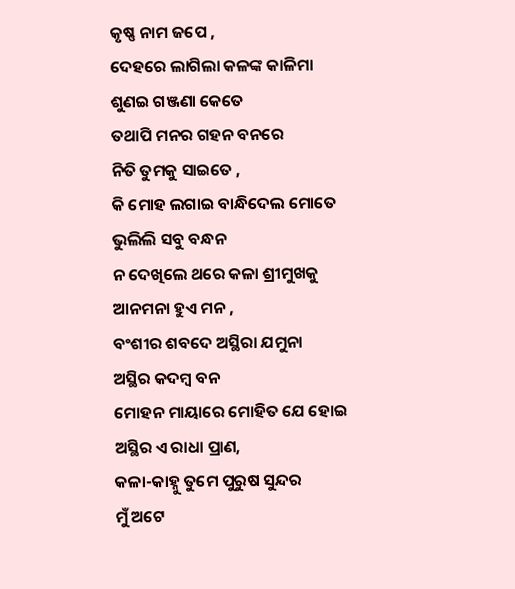କୃଷ୍ଣ ନାମ ଜପେ ,
ଦେହରେ ଲାଗିଲା କଳଙ୍କ କାଳିମା
ଶୁଣଇ ଗଞ୍ଜଣା କେତେ
ତଥାପି ମନର ଗହନ ବନରେ
ନିତି ତୁମକୁ ସାଇତେ ,
କି ମୋହ ଲଗାଇ ବାନ୍ଧିଦେଲ ମୋତେ
ଭୁଲିଲି ସବୁ ବନ୍ଧନ
ନ ଦେଖିଲେ ଥରେ କଳା ଶ୍ରୀମୁଖକୁ
ଆନମନା ହୁଏ ମନ ,
ବଂଶୀର ଶବଦେ ଅସ୍ଥିରା ଯମୁନା
ଅସ୍ଥିର କଦମ୍ବ ବନ
ମୋହନ ମାୟାରେ ମୋହିତ ଯେ ହୋଇ
ଅସ୍ଥିର ଏ ରାଧା ପ୍ରାଣ,
କଳା-କାହ୍ନୁ ତୁମେ ପୁରୁଷ ସୁନ୍ଦର
ମୁଁ ଅଟେ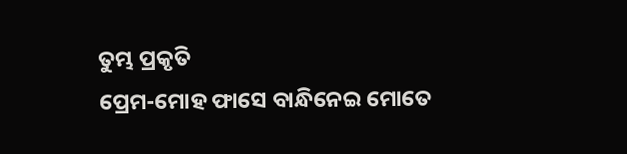ତୁମ୍ଭ ପ୍ରକୃତି
ପ୍ରେମ-ମୋହ ଫାସେ ବାନ୍ଧିନେଇ ମୋତେ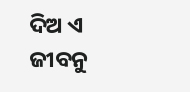ଦିଅ ଏ ଜୀବନୁ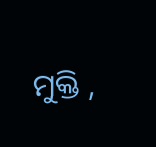ମୁକ୍ତି ,